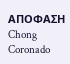ΑΠΟΦΑΣΗ
Chong Coronado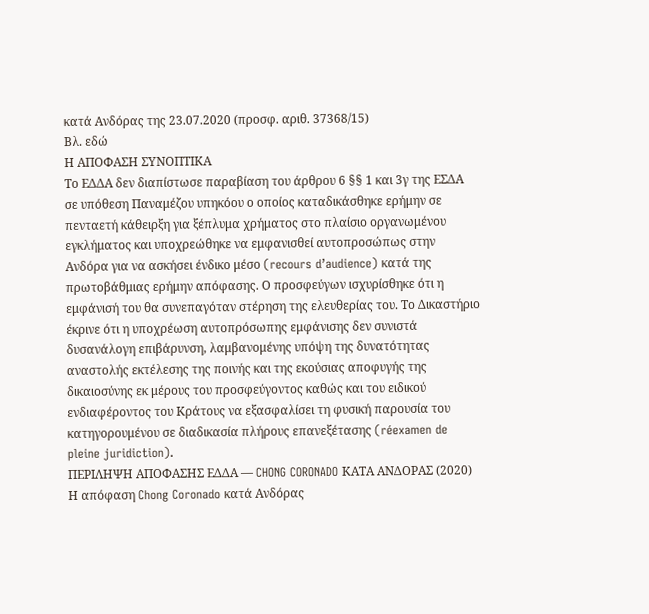κατά Ανδόρας της 23.07.2020 (προσφ. αριθ. 37368/15)
Βλ. εδώ
Η ΑΠΟΦΑΣΗ ΣΥΝΟΠΤΙΚΑ
Το ΕΔΔΑ δεν διαπίστωσε παραβίαση του άρθρου 6 §§ 1 και 3γ της ΕΣΔΑ σε υπόθεση Παναμέζου υπηκόου ο οποίος καταδικάσθηκε ερήμην σε πενταετή κάθειρξη για ξέπλυμα χρήματος στο πλαίσιο οργανωμένου εγκλήματος και υποχρεώθηκε να εμφανισθεί αυτοπροσώπως στην Ανδόρα για να ασκήσει ένδικο μέσο (recours d’audience) κατά της πρωτοβάθμιας ερήμην απόφασης. Ο προσφεύγων ισχυρίσθηκε ότι η εμφάνισή του θα συνεπαγόταν στέρηση της ελευθερίας του. Το Δικαστήριο έκρινε ότι η υποχρέωση αυτοπρόσωπης εμφάνισης δεν συνιστά δυσανάλογη επιβάρυνση, λαμβανομένης υπόψη της δυνατότητας αναστολής εκτέλεσης της ποινής και της εκούσιας αποφυγής της δικαιοσύνης εκ μέρους του προσφεύγοντος καθώς και του ειδικού ενδιαφέροντος του Κράτους να εξασφαλίσει τη φυσική παρουσία του κατηγορουμένου σε διαδικασία πλήρους επανεξέτασης (réexamen de pleine juridiction).
ΠΕΡΙΛΗΨΗ ΑΠΟΦΑΣΗΣ ΕΔΔΑ — CHONG CORONADO ΚΑΤΑ ΑΝΔΟΡΑΣ (2020)
Η απόφαση Chong Coronado κατά Ανδόρας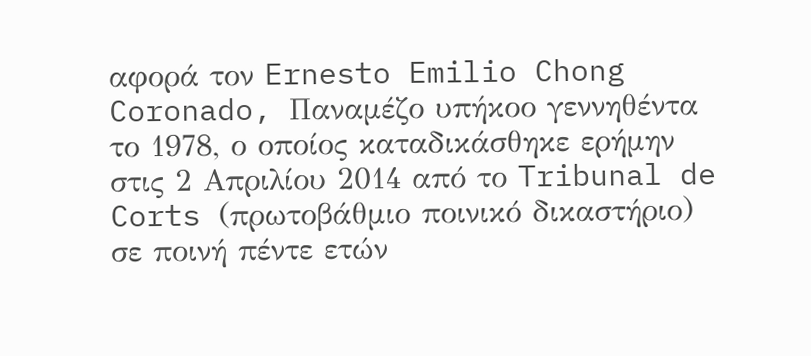αφορά τον Ernesto Emilio Chong Coronado, Παναμέζο υπήκοο γεννηθέντα το 1978, ο οποίος καταδικάσθηκε ερήμην στις 2 Απριλίου 2014 από το Tribunal de Corts (πρωτοβάθμιο ποινικό δικαστήριο) σε ποινή πέντε ετών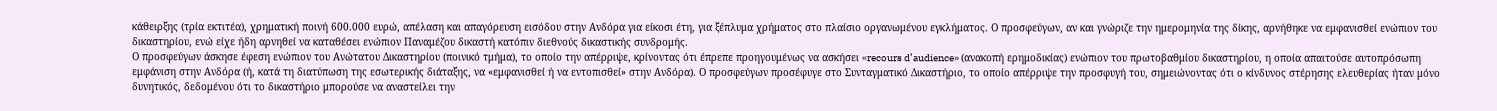κάθειρξης (τρία εκτιτέα), χρηματική ποινή 600.000 ευρώ, απέλαση και απαγόρευση εισόδου στην Ανδόρα για είκοσι έτη, για ξέπλυμα χρήματος στο πλαίσιο οργανωμένου εγκλήματος. Ο προσφεύγων, αν και γνώριζε την ημερομηνία της δίκης, αρνήθηκε να εμφανισθεί ενώπιον του δικαστηρίου, ενώ είχε ήδη αρνηθεί να καταθέσει ενώπιον Παναμέζου δικαστή κατόπιν διεθνούς δικαστικής συνδρομής.
Ο προσφεύγων άσκησε έφεση ενώπιον του Ανώτατου Δικαστηρίου (ποινικό τμήμα), το οποίο την απέρριψε, κρίνοντας ότι έπρεπε προηγουμένως να ασκήσει «recours d’audience» (ανακοπή ερημοδικίας) ενώπιον του πρωτοβαθμίου δικαστηρίου, η οποία απαιτούσε αυτοπρόσωπη εμφάνιση στην Ανδόρα (ή, κατά τη διατύπωση της εσωτερικής διάταξης, να «εμφανισθεί ή να εντοπισθεί» στην Ανδόρα). Ο προσφεύγων προσέφυγε στο Συνταγματικό Δικαστήριο, το οποίο απέρριψε την προσφυγή του, σημειώνοντας ότι ο κίνδυνος στέρησης ελευθερίας ήταν μόνο δυνητικός, δεδομένου ότι το δικαστήριο μπορούσε να αναστείλει την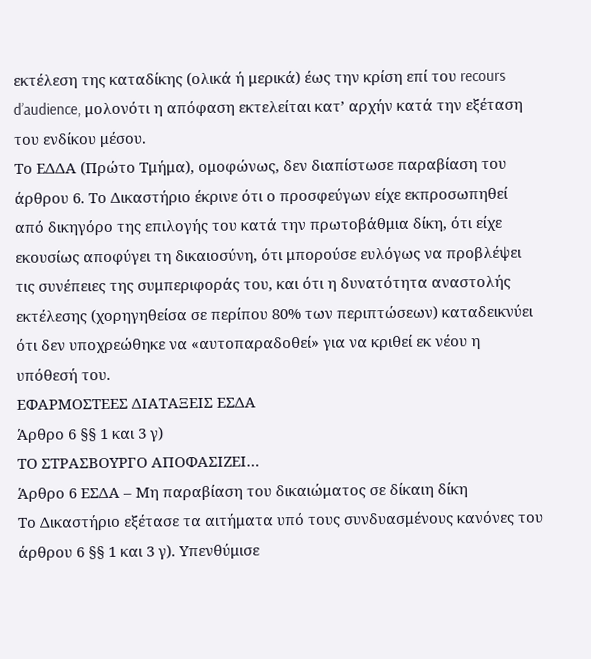εκτέλεση της καταδίκης (ολικά ή μερικά) έως την κρίση επί του recours d’audience, μολονότι η απόφαση εκτελείται κατ’ αρχήν κατά την εξέταση του ενδίκου μέσου.
Το ΕΔΔΑ (Πρώτο Τμήμα), ομοφώνως, δεν διαπίστωσε παραβίαση του άρθρου 6. Το Δικαστήριο έκρινε ότι ο προσφεύγων είχε εκπροσωπηθεί από δικηγόρο της επιλογής του κατά την πρωτοβάθμια δίκη, ότι είχε εκουσίως αποφύγει τη δικαιοσύνη, ότι μπορούσε ευλόγως να προβλέψει τις συνέπειες της συμπεριφοράς του, και ότι η δυνατότητα αναστολής εκτέλεσης (χορηγηθείσα σε περίπου 80% των περιπτώσεων) καταδεικνύει ότι δεν υποχρεώθηκε να «αυτοπαραδοθεί» για να κριθεί εκ νέου η υπόθεσή του.
ΕΦΑΡΜΟΣΤΕΕΣ ΔΙΑΤΑΞΕΙΣ ΕΣΔΑ
Άρθρο 6 §§ 1 και 3 γ)
ΤΟ ΣΤΡΑΣΒΟΥΡΓΟ ΑΠΟΦΑΣΙΖΕΙ…
Άρθρο 6 ΕΣΔΑ – Μη παραβίαση του δικαιώματος σε δίκαιη δίκη
Το Δικαστήριο εξέτασε τα αιτήματα υπό τους συνδυασμένους κανόνες του άρθρου 6 §§ 1 και 3 γ). Υπενθύμισε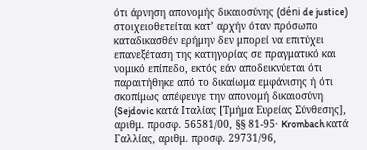ότι άρνηση απονομής δικαιοσύνης (déni de justice) στοιχειοθετείται κατ’ αρχήν όταν πρόσωπο καταδικασθέν ερήμην δεν μπορεί να επιτύχει επανεξέταση της κατηγορίας σε πραγματικό και νομικό επίπεδο, εκτός εάν αποδεικνύεται ότι παραιτήθηκε από το δικαίωμα εμφάνισης ή ότι σκοπίμως απέφευγε την απονομή δικαιοσύνη (Sejdovic κατά Ιταλίας [Τμήμα Ευρείας Σύνθεσης], αριθμ. προσφ. 56581/00, §§ 81-95· Krombach κατά Γαλλίας, αριθμ. προσφ. 29731/96,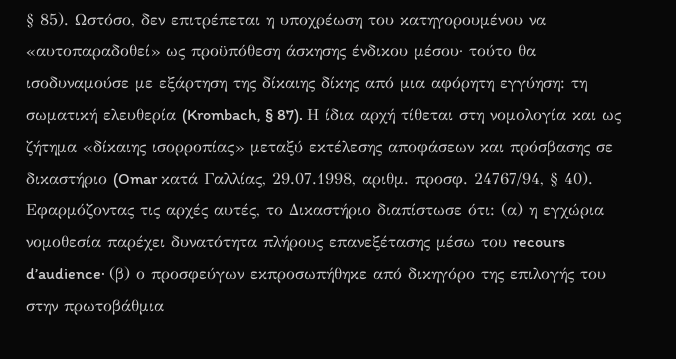§ 85). Ωστόσο, δεν επιτρέπεται η υποχρέωση του κατηγορουμένου να «αυτοπαραδοθεί» ως προϋπόθεση άσκησης ένδικου μέσου· τούτο θα ισοδυναμούσε με εξάρτηση της δίκαιης δίκης από μια αφόρητη εγγύηση: τη σωματική ελευθερία (Krombach, § 87). Η ίδια αρχή τίθεται στη νομολογία και ως ζήτημα «δίκαιης ισορροπίας» μεταξύ εκτέλεσης αποφάσεων και πρόσβασης σε δικαστήριο (Omar κατά Γαλλίας, 29.07.1998, αριθμ. προσφ. 24767/94, § 40).
Εφαρμόζοντας τις αρχές αυτές, το Δικαστήριο διαπίστωσε ότι: (α) η εγχώρια νομοθεσία παρέχει δυνατότητα πλήρους επανεξέτασης μέσω του recours d’audience· (β) ο προσφεύγων εκπροσωπήθηκε από δικηγόρο της επιλογής του στην πρωτοβάθμια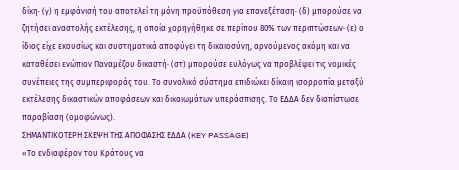δίκη· (γ) η εμφάνισή του αποτελεί τη μόνη προϋπόθεση για επανεξέταση· (δ) μπορούσε να ζητήσει αναστολής εκτέλεσης, η οποία χορηγήθηκε σε περίπου 80% των περιπτώσεων· (ε) ο ίδιος είχε εκουσίως και συστηματικά αποφύγει τη δικαιοσύνη, αρνούμενος ακόμη και να καταθέσει ενώπιον Παναμέζου δικαστή· (στ) μπορούσε ευλόγως να προβλέψει τις νομικές συνέπειες της συμπεριφοράς του. Το συνολικό σύστημα επιδιώκει δίκαιη ισορροπία μεταξύ εκτέλεσης δικαστικών αποφάσεων και δικαιωμάτων υπεράσπισης. Το ΕΔΔΑ δεν διαπίστωσε παραβίαση (ομοφώνως).
ΣΗΜΑΝΤΙΚΟΤΕΡΗ ΣΚΕΨΗ ΤΗΣ ΑΠΟΦΑΣΗΣ ΕΔΔΑ (KEY PASSAGE)
«Το ενδιαφέρον του Κράτους να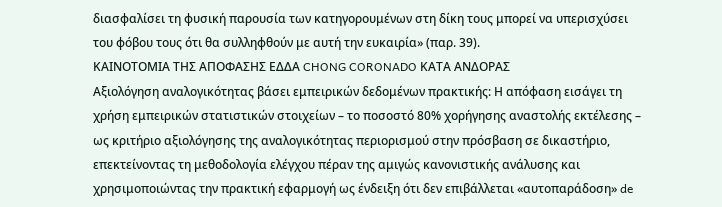διασφαλίσει τη φυσική παρουσία των κατηγορουμένων στη δίκη τους μπορεί να υπερισχύσει του φόβου τους ότι θα συλληφθούν με αυτή την ευκαιρία» (παρ. 39).
ΚΑΙΝΟΤΟΜΙΑ ΤΗΣ ΑΠΟΦΑΣΗΣ ΕΔΔΑ CHONG CORONADO ΚΑΤΑ ΑΝΔΟΡΑΣ
Αξιολόγηση αναλογικότητας βάσει εμπειρικών δεδομένων πρακτικής: Η απόφαση εισάγει τη χρήση εμπειρικών στατιστικών στοιχείων – το ποσοστό 80% χορήγησης αναστολής εκτέλεσης – ως κριτήριο αξιολόγησης της αναλογικότητας περιορισμού στην πρόσβαση σε δικαστήριο, επεκτείνοντας τη μεθοδολογία ελέγχου πέραν της αμιγώς κανονιστικής ανάλυσης και χρησιμοποιώντας την πρακτική εφαρμογή ως ένδειξη ότι δεν επιβάλλεται «αυτοπαράδοση» de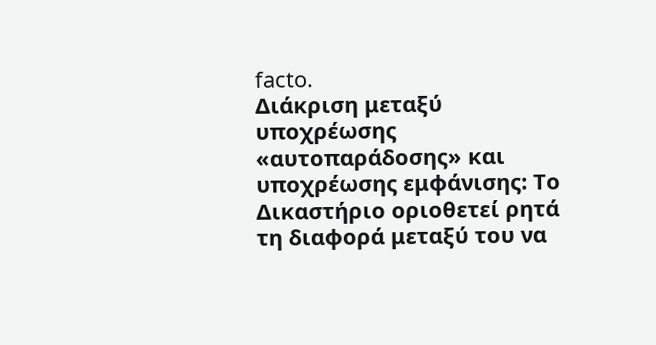facto.
Διάκριση μεταξύ υποχρέωσης «αυτοπαράδοσης» και υποχρέωσης εμφάνισης: Το Δικαστήριο οριοθετεί ρητά τη διαφορά μεταξύ του να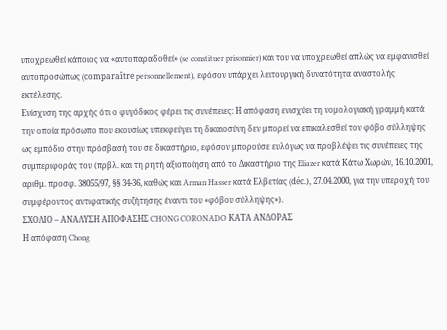υποχρεωθεί κάποιος να «αυτοπαραδοθεί» (se constituer prisonnier) και του να υποχρεωθεί απλώς να εμφανισθεί αυτοπροσώπως (comparaître personnellement), εφόσον υπάρχει λειτουργική δυνατότητα αναστολής εκτέλεσης.
Ενίσχυση της αρχής ότι ο φυγόδικος φέρει τις συνέπειες: Η απόφαση ενισχύει τη νομολογιακή γραμμή κατά την οποία πρόσωπο που εκουσίως υπεκφεύγει τη δικαιοσύνη δεν μπορεί να επικαλεσθεί τον φόβο σύλληψης ως εμπόδιο στην πρόσβασή του σε δικαστήριο, εφόσον μπορούσε ευλόγως να προβλέψει τις συνέπειες της συμπεριφοράς του (πρβλ. και τη ρητή αξιοποίηση από το Δικαστήριο της Eliazer κατά Κάτω Χωρών, 16.10.2001, αριθμ. προσφ. 38055/97, §§ 34-36, καθώς και Arman Hasser κατά Ελβετίας (déc.), 27.04.2000, για την υπεροχή του συμφέροντος αντιφατικής συζήτησης έναντι του «φόβου σύλληψης»).
ΣΧΟΛΙΟ – ΑΝΑΛΥΣΗ ΑΠΟΦΑΣΗΣ CHONG CORONADO ΚΑΤΑ ΑΝΔΟΡΑΣ
Η απόφαση Chong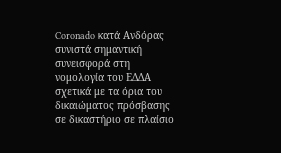Coronado κατά Ανδόρας συνιστά σημαντική συνεισφορά στη νομολογία του ΕΔΔΑ σχετικά με τα όρια του δικαιώματος πρόσβασης σε δικαστήριο σε πλαίσιο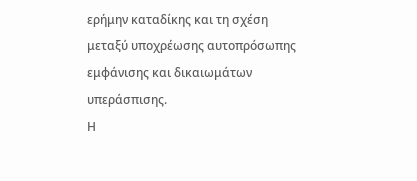ερήμην καταδίκης και τη σχέση μεταξύ υποχρέωσης αυτοπρόσωπης εμφάνισης και δικαιωμάτων υπεράσπισης.
Η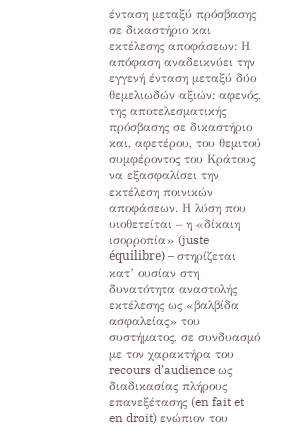ένταση μεταξύ πρόσβασης σε δικαστήριο και εκτέλεσης αποφάσεων: Η απόφαση αναδεικνύει την εγγενή ένταση μεταξύ δύο θεμελιωδών αξιών: αφενός, της αποτελεσματικής πρόσβασης σε δικαστήριο και, αφετέρου, του θεμιτού συμφέροντος του Κράτους να εξασφαλίσει την εκτέλεση ποινικών αποφάσεων. Η λύση που υιοθετείται – η «δίκαιη ισορροπία» (juste équilibre) – στηρίζεται κατ’ ουσίαν στη δυνατότητα αναστολής εκτέλεσης ως «βαλβίδα ασφαλείας» του συστήματος, σε συνδυασμό με τον χαρακτήρα του recours d’audience ως διαδικασίας πλήρους επανεξέτασης (en fait et en droit) ενώπιον του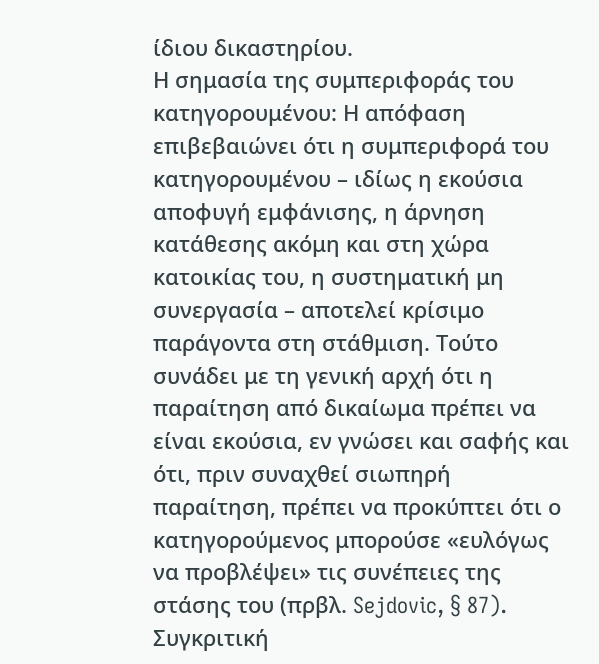ίδιου δικαστηρίου.
Η σημασία της συμπεριφοράς του κατηγορουμένου: Η απόφαση επιβεβαιώνει ότι η συμπεριφορά του κατηγορουμένου – ιδίως η εκούσια αποφυγή εμφάνισης, η άρνηση κατάθεσης ακόμη και στη χώρα κατοικίας του, η συστηματική μη συνεργασία – αποτελεί κρίσιμο παράγοντα στη στάθμιση. Τούτο συνάδει με τη γενική αρχή ότι η παραίτηση από δικαίωμα πρέπει να είναι εκούσια, εν γνώσει και σαφής και ότι, πριν συναχθεί σιωπηρή παραίτηση, πρέπει να προκύπτει ότι ο κατηγορούμενος μπορούσε «ευλόγως να προβλέψει» τις συνέπειες της στάσης του (πρβλ. Sejdovic, § 87).
Συγκριτική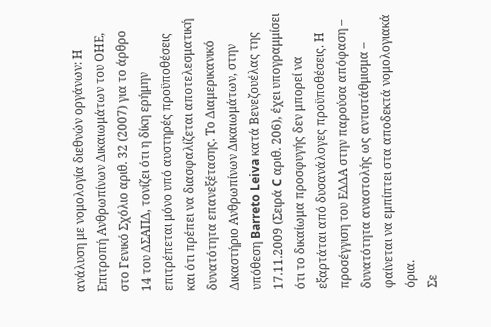ανάλυση με νομολογία διεθνών οργάνων: Η Επιτροπή Ανθρωπίνων Δικαιωμάτων του ΟΗΕ, στο Γενικό Σχόλιο αριθ. 32 (2007) για το άρθρο 14 του ΔΣΑΠΔ, τονίζει ότι η δίκη ερήμην επιτρέπεται μόνο υπό αυστηρές προϋποθέσεις και ότι πρέπει να διασφαλίζεται αποτελεσματική δυνατότητα επανεξέτασης. Το Διαμερικανικό Δικαστήριο Ανθρωπίνων Δικαιωμάτων, στην υπόθεση Barreto Leiva κατά Βενεζουέλας της 17.11.2009 (Σειρά C αριθ. 206), έχει υπογραμμίσει ότι το δικαίωμα προσφυγής δεν μπορεί να εξαρτάται από δυσανάλογες προϋποθέσεις. Η προσέγγιση του ΕΔΔΑ στην παρούσα απόφαση – δυνατότητα αναστολής ως αντιστάθμισμα – φαίνεται να εμπίπτει στα αποδεκτά νομολογιακά όρια.
Σε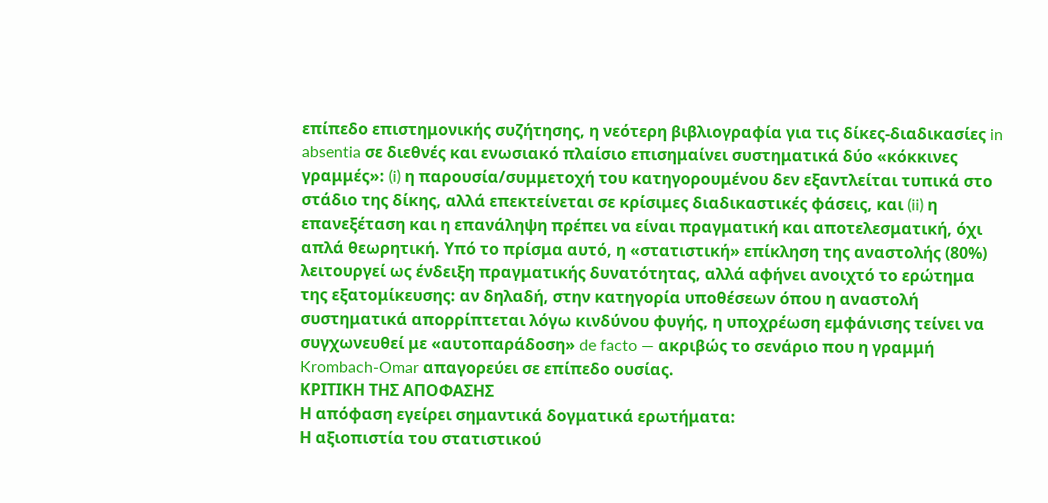επίπεδο επιστημονικής συζήτησης, η νεότερη βιβλιογραφία για τις δίκες-διαδικασίες in absentia σε διεθνές και ενωσιακό πλαίσιο επισημαίνει συστηματικά δύο «κόκκινες γραμμές»: (i) η παρουσία/συμμετοχή του κατηγορουμένου δεν εξαντλείται τυπικά στο στάδιο της δίκης, αλλά επεκτείνεται σε κρίσιμες διαδικαστικές φάσεις, και (ii) η επανεξέταση και η επανάληψη πρέπει να είναι πραγματική και αποτελεσματική, όχι απλά θεωρητική. Υπό το πρίσμα αυτό, η «στατιστική» επίκληση της αναστολής (80%) λειτουργεί ως ένδειξη πραγματικής δυνατότητας, αλλά αφήνει ανοιχτό το ερώτημα της εξατομίκευσης: αν δηλαδή, στην κατηγορία υποθέσεων όπου η αναστολή συστηματικά απορρίπτεται λόγω κινδύνου φυγής, η υποχρέωση εμφάνισης τείνει να συγχωνευθεί με «αυτοπαράδοση» de facto — ακριβώς το σενάριο που η γραμμή Krombach-Omar απαγορεύει σε επίπεδο ουσίας.
ΚΡΙΤΙΚΗ ΤΗΣ ΑΠΟΦΑΣΗΣ
Η απόφαση εγείρει σημαντικά δογματικά ερωτήματα:
Η αξιοπιστία του στατιστικού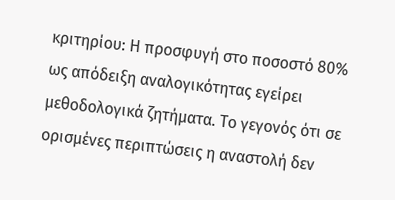κριτηρίου: Η προσφυγή στο ποσοστό 80% ως απόδειξη αναλογικότητας εγείρει μεθοδολογικά ζητήματα. Το γεγονός ότι σε ορισμένες περιπτώσεις η αναστολή δεν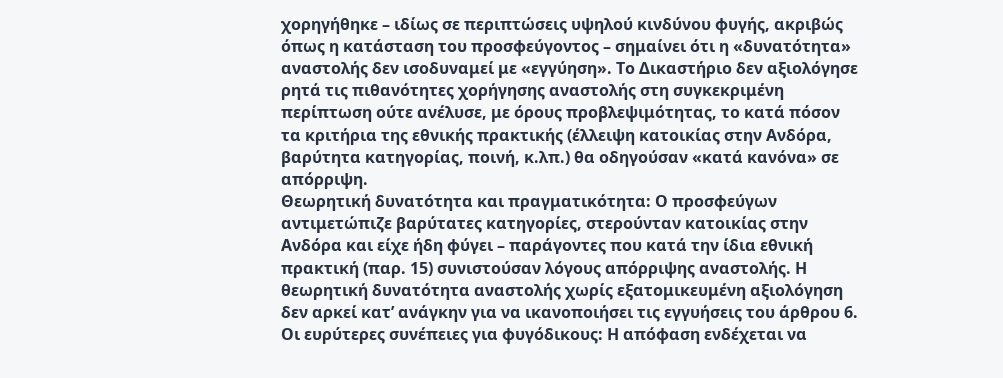χορηγήθηκε – ιδίως σε περιπτώσεις υψηλού κινδύνου φυγής, ακριβώς όπως η κατάσταση του προσφεύγοντος – σημαίνει ότι η «δυνατότητα» αναστολής δεν ισοδυναμεί με «εγγύηση». Το Δικαστήριο δεν αξιολόγησε ρητά τις πιθανότητες χορήγησης αναστολής στη συγκεκριμένη περίπτωση ούτε ανέλυσε, με όρους προβλεψιμότητας, το κατά πόσον τα κριτήρια της εθνικής πρακτικής (έλλειψη κατοικίας στην Ανδόρα, βαρύτητα κατηγορίας, ποινή, κ.λπ.) θα οδηγούσαν «κατά κανόνα» σε απόρριψη.
Θεωρητική δυνατότητα και πραγματικότητα: Ο προσφεύγων αντιμετώπιζε βαρύτατες κατηγορίες, στερούνταν κατοικίας στην Ανδόρα και είχε ήδη φύγει – παράγοντες που κατά την ίδια εθνική πρακτική (παρ. 15) συνιστούσαν λόγους απόρριψης αναστολής. Η θεωρητική δυνατότητα αναστολής χωρίς εξατομικευμένη αξιολόγηση δεν αρκεί κατ’ ανάγκην για να ικανοποιήσει τις εγγυήσεις του άρθρου 6.
Οι ευρύτερες συνέπειες για φυγόδικους: Η απόφαση ενδέχεται να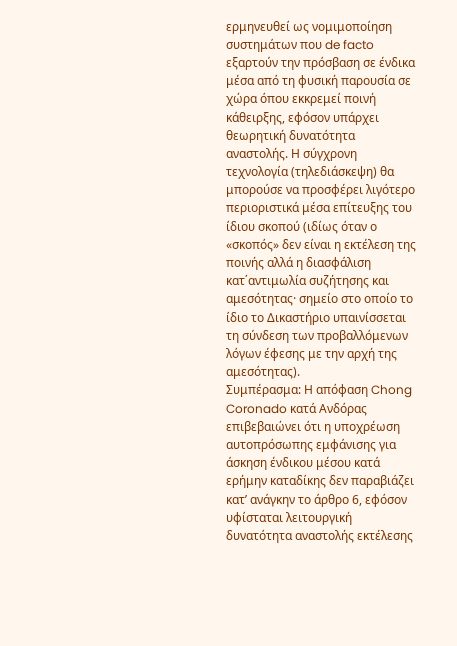ερμηνευθεί ως νομιμοποίηση συστημάτων που de facto εξαρτούν την πρόσβαση σε ένδικα μέσα από τη φυσική παρουσία σε χώρα όπου εκκρεμεί ποινή κάθειρξης, εφόσον υπάρχει θεωρητική δυνατότητα αναστολής. Η σύγχρονη τεχνολογία (τηλεδιάσκεψη) θα μπορούσε να προσφέρει λιγότερο περιοριστικά μέσα επίτευξης του ίδιου σκοπού (ιδίως όταν ο «σκοπός» δεν είναι η εκτέλεση της ποινής αλλά η διασφάλιση κατ΄αντιμωλία συζήτησης και αμεσότητας· σημείο στο οποίο το ίδιο το Δικαστήριο υπαινίσσεται τη σύνδεση των προβαλλόμενων λόγων έφεσης με την αρχή της αμεσότητας).
Συμπέρασμα: Η απόφαση Chong Coronado κατά Ανδόρας επιβεβαιώνει ότι η υποχρέωση αυτοπρόσωπης εμφάνισης για άσκηση ένδικου μέσου κατά ερήμην καταδίκης δεν παραβιάζει κατ’ ανάγκην το άρθρο 6, εφόσον υφίσταται λειτουργική δυνατότητα αναστολής εκτέλεσης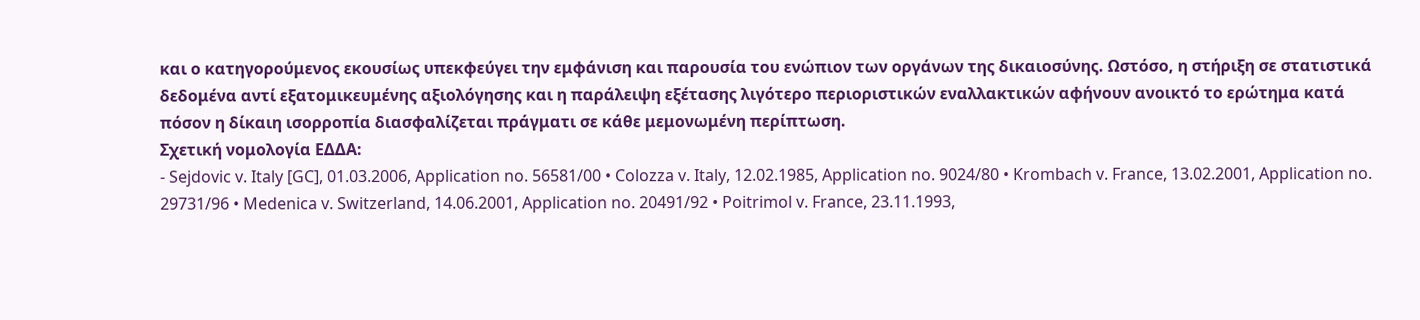και ο κατηγορούμενος εκουσίως υπεκφεύγει την εμφάνιση και παρουσία του ενώπιον των οργάνων της δικαιοσύνης. Ωστόσο, η στήριξη σε στατιστικά δεδομένα αντί εξατομικευμένης αξιολόγησης και η παράλειψη εξέτασης λιγότερο περιοριστικών εναλλακτικών αφήνουν ανοικτό το ερώτημα κατά πόσον η δίκαιη ισορροπία διασφαλίζεται πράγματι σε κάθε μεμονωμένη περίπτωση.
Σχετική νομολογία ΕΔΔΑ:
- Sejdovic v. Italy [GC], 01.03.2006, Application no. 56581/00 • Colozza v. Italy, 12.02.1985, Application no. 9024/80 • Krombach v. France, 13.02.2001, Application no. 29731/96 • Medenica v. Switzerland, 14.06.2001, Application no. 20491/92 • Poitrimol v. France, 23.11.1993,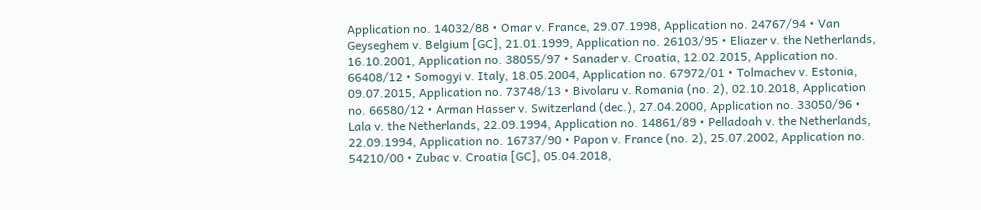Application no. 14032/88 • Omar v. France, 29.07.1998, Application no. 24767/94 • Van Geyseghem v. Belgium [GC], 21.01.1999, Application no. 26103/95 • Eliazer v. the Netherlands, 16.10.2001, Application no. 38055/97 • Sanader v. Croatia, 12.02.2015, Application no. 66408/12 • Somogyi v. Italy, 18.05.2004, Application no. 67972/01 • Tolmachev v. Estonia, 09.07.2015, Application no. 73748/13 • Bivolaru v. Romania (no. 2), 02.10.2018, Application no. 66580/12 • Arman Hasser v. Switzerland (dec.), 27.04.2000, Application no. 33050/96 • Lala v. the Netherlands, 22.09.1994, Application no. 14861/89 • Pelladoah v. the Netherlands, 22.09.1994, Application no. 16737/90 • Papon v. France (no. 2), 25.07.2002, Application no. 54210/00 • Zubac v. Croatia [GC], 05.04.2018,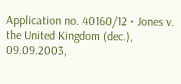Application no. 40160/12 • Jones v. the United Kingdom (dec.), 09.09.2003,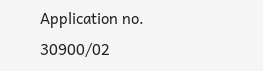Application no. 30900/02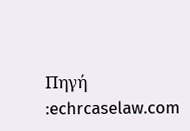Πηγή :echrcaselaw.com